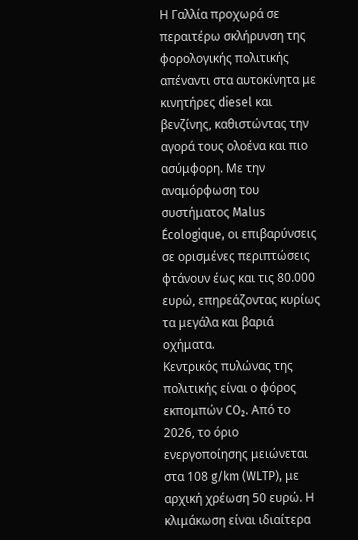Η Γαλλία προχωρά σε περαιτέρω σκλήρυνση της φορολογικής πολιτικής απέναντι στα αυτοκίνητα με κινητήρες diesel και βενζίνης, καθιστώντας την αγορά τους ολοένα και πιο ασύμφορη. Με την αναμόρφωση του συστήματος Malus Écologique, οι επιβαρύνσεις σε ορισμένες περιπτώσεις φτάνουν έως και τις 80.000 ευρώ, επηρεάζοντας κυρίως τα μεγάλα και βαριά οχήματα.
Κεντρικός πυλώνας της πολιτικής είναι ο φόρος εκπομπών CO₂. Από το 2026, το όριο ενεργοποίησης μειώνεται στα 108 g/km (WLTP), με αρχική χρέωση 50 ευρώ. Η κλιμάκωση είναι ιδιαίτερα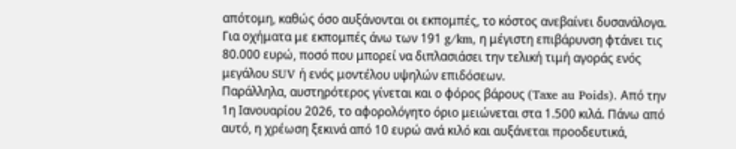απότομη, καθώς όσο αυξάνονται οι εκπομπές, το κόστος ανεβαίνει δυσανάλογα. Για οχήματα με εκπομπές άνω των 191 g/km, η μέγιστη επιβάρυνση φτάνει τις 80.000 ευρώ, ποσό που μπορεί να διπλασιάσει την τελική τιμή αγοράς ενός μεγάλου SUV ή ενός μοντέλου υψηλών επιδόσεων.
Παράλληλα, αυστηρότερος γίνεται και ο φόρος βάρους (Taxe au Poids). Από την 1η Ιανουαρίου 2026, το αφορολόγητο όριο μειώνεται στα 1.500 κιλά. Πάνω από αυτό, η χρέωση ξεκινά από 10 ευρώ ανά κιλό και αυξάνεται προοδευτικά,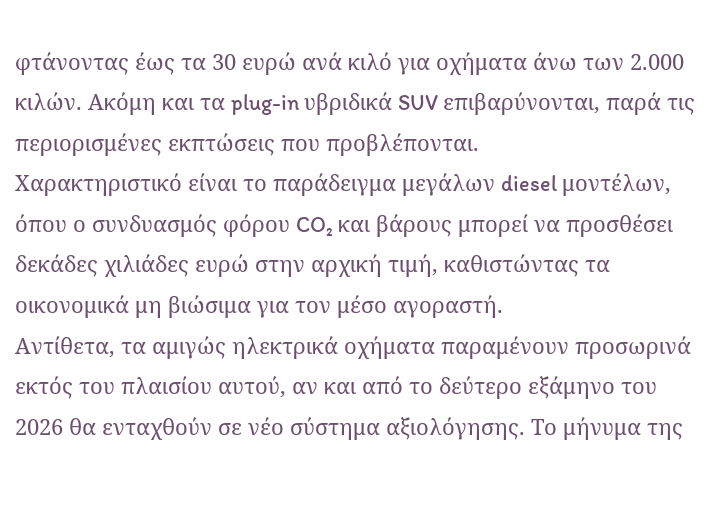φτάνοντας έως τα 30 ευρώ ανά κιλό για οχήματα άνω των 2.000 κιλών. Ακόμη και τα plug-in υβριδικά SUV επιβαρύνονται, παρά τις περιορισμένες εκπτώσεις που προβλέπονται.
Χαρακτηριστικό είναι το παράδειγμα μεγάλων diesel μοντέλων, όπου ο συνδυασμός φόρου CO₂ και βάρους μπορεί να προσθέσει δεκάδες χιλιάδες ευρώ στην αρχική τιμή, καθιστώντας τα οικονομικά μη βιώσιμα για τον μέσο αγοραστή.
Αντίθετα, τα αμιγώς ηλεκτρικά οχήματα παραμένουν προσωρινά εκτός του πλαισίου αυτού, αν και από το δεύτερο εξάμηνο του 2026 θα ενταχθούν σε νέο σύστημα αξιολόγησης. Το μήνυμα της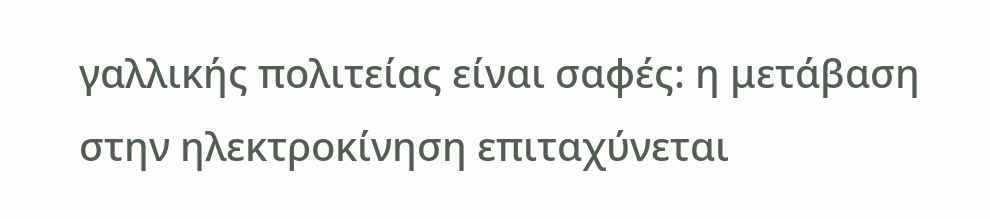γαλλικής πολιτείας είναι σαφές: η μετάβαση στην ηλεκτροκίνηση επιταχύνεται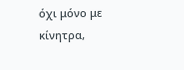όχι μόνο με κίνητρα,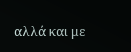αλλά και με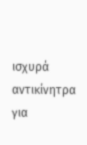ισχυρά αντικίνητρα για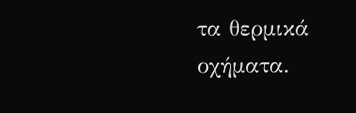τα θερμικά οχήματα.